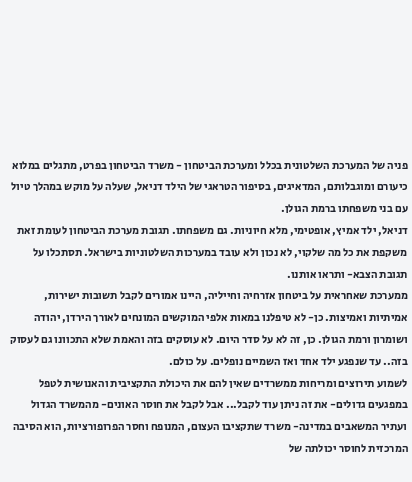פניה של המערכת השלטונית בכלל ומערכת הביטחון - משרד הביטחון בפרט, מתגלים במלוא כיעורם ומוגבלותם, המדאיגים, בסיפור הטראגי של הילד דניאל, שעלה על מוקש במהלך טיול עם בני משפחתו ברמת הגולן.
דניאל, ילד אמיץ, אופטימי, מלא חיוניות. גם משפחתו. תגובת מערכת הביטחון לעומת זאת משקפת את כל מה שלקוי, לא נכון ולא עובד במערכות השלטוניות בישראל. תסתכלו על תגובת הצבא- ותראו אותנו.
ממערכת שאחראית על ביטחון אזרחיה וחייליה, היינו אמורים לקבל תשובות ישירות, אמיתיות ואמיצות. כן- לא טיפלנו במאות אלפי המוקשים המונחים לאורך הירדן, יהודה ושומרון ורמת הגולן. כן, זה לא על סדר היום. לא עוסקים בזה והאמת שלא התכוונו גם לעסוק בזה.. עד שנפגע ילד אחד ואז השמיים נופלים. על כולם.
לשמוע תירוצים ומריחות ממשרדים שאין להם את היכולת התקציבית והאנושית לטפל במפגעים גדולים- את זה ניתן עוד לקבל... אבל לקבל את חוסר האונים- מהמשרד הגדול ועתיר המשאבים במדינה- משרד שתקציבו העצום, המנופח וחסר הפרופורציות, הוא הסיבה המרכזית לחוסר יכולתה של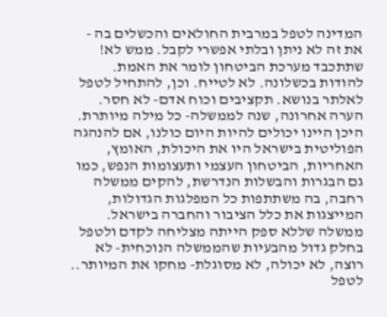המדינה לטפל במרבית החולאים והכשלים בה - את זה לא ניתן ובלתי אפשרי לקבל. ממש לא!
שתתכבד מערכת הביטחון לומר את האמת. להודות בכשלונה. לא לטייח. וכן, להתחיל לטפל לאלתר בנושא. תקציבים וכוח אדם- לא חסר.
הערה אחרונה, שנה לממשלה- כל מילה מיותרת. היכן היינו יכולים להיות היום כולנו, אם להנהגה הפוליטית בישראל היו את היכולת, האומץ, האחריות, הביטחון העצמי ותעצומות הנפש, כמו גם הבגרות והבשלות הנדרשת, להקים ממשלה רחבה, בה משתתפות כל המפלגות הגדולות, המייצגות את כלל הציבור והחברה בישראל. ממשלה שללא ספק הייתה מצליחה לקדם ולטפל בחלק גדול מהבעיות שהממשלה הנוכחית- לא רוצה, לא יכולה, לא מסוגלת- מחקו את המיותר.. לטפל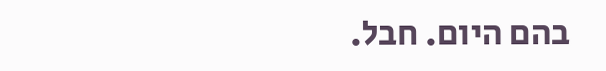בהם היום. חבל.